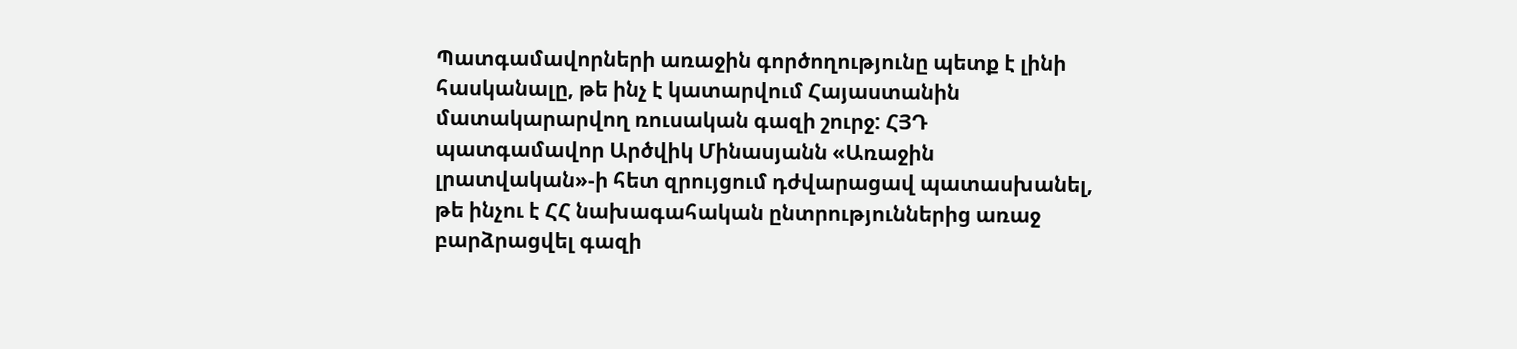Պատգամավորների առաջին գործողությունը պետք է լինի հասկանալը, թե ինչ է կատարվում Հայաստանին մատակարարվող ռուսական գազի շուրջ: ՀՅԴ պատգամավոր Արծվիկ Մինասյանն «Առաջին լրատվական»-ի հետ զրույցում դժվարացավ պատասխանել, թե ինչու է ՀՀ նախագահական ընտրություններից առաջ բարձրացվել գազի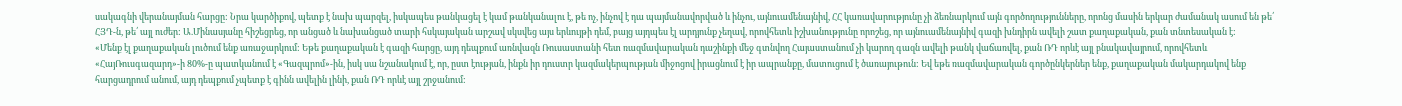սակագնի վերանայման հարցը: Նրա կարծիքով, պետք է նախ պարզել, իսկապես թանկացել է կամ թանկանալու է, թե ոչ, ինչով է դա պայմանավորված և ինչու, այնուամենայնիվ, ՀՀ կառավարությունը չի ձեռնարկում այն գործողությունները, որոնց մասին երկար ժամանակ ասում են թե՛ ՀՅԴ-ն, թե՛ այլ ուժեր: Ա.Մինասյանը հիշեցրեց, որ անցած և նախանցած տարի հսկայական արշավ սկսվեց այս երևույթի դեմ, բայց այդպես էլ արդյունք չեղավ, որովհետև իշխանությունը որոշեց, որ այնուամենայնիվ գազի խնդիրն ավելի շատ քաղաքական, քան տնտեսական է:
«Մենք էլ քաղաքական լուծում ենք առաջարկում: Եթե քաղաքական է գազի հարցը, այդ դեպքում առնվազն Ռուսաստանի հետ ռազմավարական դաշինքի մեջ գտնվող Հայաստանում չի կարող գազն ավելի թանկ վաճառվել, քան ՌԴ որևէ այլ բնակավայրում, որովհետև «ՀայՌուսգազարդ»-ի 80%-ը պատկանում է «Գազպրոմ»-ին, իսկ սա նշանակում է, որ, ըստ էության, ինքն իր դուստր կազմակերպության միջոցով իրացնում է իր ապրանքը, մատուցում է ծառայութուն: Եվ եթե ռազմավարական գործընկերներ ենք, քաղաքական մակարդակով ենք հարցադրում անում, այդ դեպքում չպետք է գինն ավելին լինի, քան ՌԴ որևէ այլ շրջանում: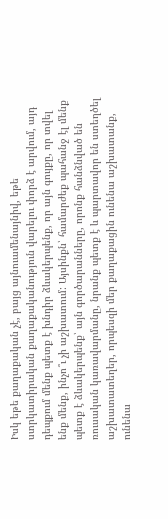Իսկ եթե քաղաքական չէ, բայց այնուամենայնիվ, եթե ստրկատիրական քաղաքականություն վարելու փորձ է արվում, այդ դեպքում մենք պետք է խնդիր ձևակերպենք, որ այն գույքը, որ տվել ենք մենք, ինչո՞ւ չի աշխատում: Այսինքն՝ համարժեք պահանջ էլ մենք պետք է ձևակերպենք՝ այն գործարանները, որոնք հանձնված են ռուսական կառավարմանը, նրանք պետք է և պարտավոր են ստեղծել աշխատատեղեր, որպեսզի մեր քաղաքացին ունենա աշխատանք, ունենա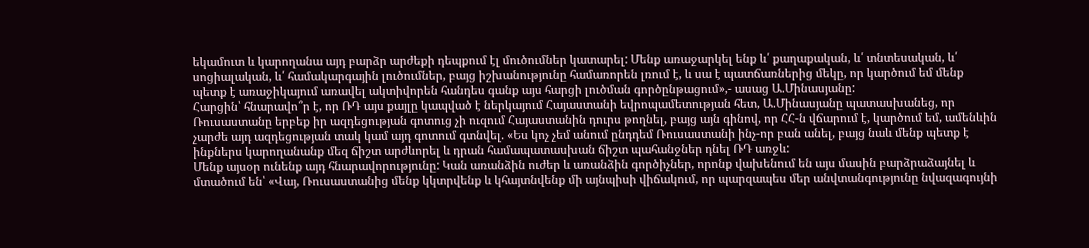եկամուտ և կարողանա այդ բարձր արժեքի դեպքում էլ մուծումներ կատարել: Մենք առաջարկել ենք և՛ քաղաքական, և՛ տնտեսական, և՛ սոցիալական, և՛ համակարգային լուծումներ, բայց իշխանությունը համառորեն լռում է, և սա է պատճառներից մեկը, որ կարծում եմ մենք պետք է առաջիկայում առավել ակտիվորեն հանդես գանք այս հարցի լուծման գործընթացում»,- ասաց Ա.Մինասյանը:
Հարցին՝ հնարավո՞ր է, որ ՌԴ այս քայլը կապված է ներկայում Հայաստանի եվրոպամետության հետ, Ա.Մինասյանը պատասխանեց, որ Ռուսաստանը երբեք իր ազդեցության գոտուց չի ուզում Հայաստանին դուրս թողնել, բայց այն գինով, որ ՀՀ-ն վճարում է, կարծում եմ, ամենևին չարժե այդ ազդեցության տակ կամ այդ գոտում գտնվել. «Ես կոչ չեմ անում ընդդեմ Ռուսաստանի ինչ-որ բան անել, բայց նաև մենք պետք է ինքներս կարողանանք մեզ ճիշտ արժևորել և դրան համապատասխան ճիշտ պահանջներ դնել ՌԴ առջև:
Մենք այսօր ունենք այդ հնարավորությունը: Կան առանձին ուժեր և առանձին գործիչներ, որոնք վախենում են այս մասին բարձրաձայնել և մտածում են՝ «Վայ, Ռուսաստանից մենք կկտրվենք և կհայտնվենք մի այնպիսի վիճակում, որ պարզապես մեր անվտանգությունը նվազագույնի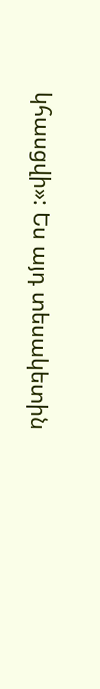կհասցվի»: Ես այդ տեսակետին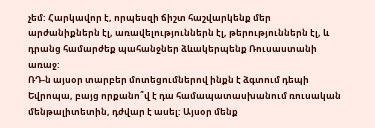չեմ: Հարկավոր է, որպեսզի ճիշտ հաշվարկենք մեր արժանիքներն էլ, առավելություններն էլ, թերություններն էլ, և դրանց համարժեք պահանջներ ձևակերպենք Ռուսաստանի առաջ:
ՌԴ-ն այսօր տարբեր մոտեցումներով ինքն է ձգտում դեպի Եվրոպա, բայց որքանո՞վ է դա համապատասխանում ռուսական մենթալիտետին, դժվար է ասել: Այսօր մենք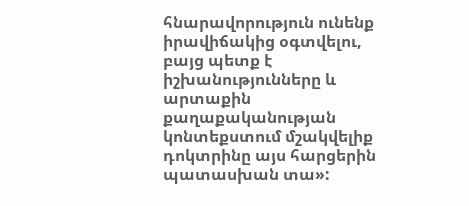հնարավորություն ունենք իրավիճակից օգտվելու, բայց պետք է իշխանությունները և արտաքին քաղաքականության կոնտեքստում մշակվելիք դոկտրինը այս հարցերին պատասխան տա»: